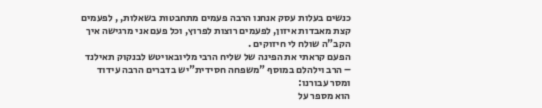כנשים בעלות עסק אנחנו הרבה פעמים מתחבטות בשאלות, , לפעמים קצת מאבדות איזון, לפעמים רוצות לפרוץ, וכל פעם אני מרגישה איך הקב"ה שולח לי חיזוקים .
הפעם קראתי את הפינה של שליח הרבי מליובאויטש לבנקוק תאילנד – הרב וילהלם במוסף "משפחה חסידית"יש בדברים הרבה עידוד ומסר עבורנו:
הוא מספר על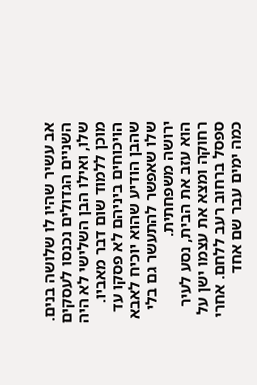אב עשיר שהיו לו שלושה בנים. השניים הגדולים נכנסו לעסקים שלו, ואילו הבן השלישי לא היה מוכן ללמוד שום דבר מאביו. הויכוחים ביניהם לא פסקו עד שהבן הודיע שהוא יוכיח לאבא שלו שאפשר להתעשר גם בלי ירושה משפחתית.
הוא עזב את הבית, נסע לעיר רחוקה ומצא את עצמו ישן על ספסל ברחוב רעב ללחם. אחרי כמה ימים עבר שם אחד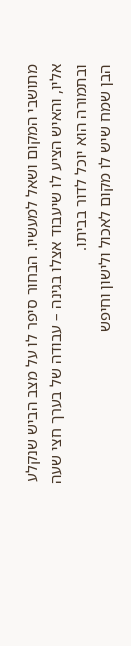מתושבי המקום ושאל למעשיו. הבחור סיפר לו על מצב הביש שנקלע אליו, והאיש הציע לו שיעבוד אצלו בגינה – עבודה של בערך חצי שעה ובתמורה הוא יוכל לדור בביתו.
הבן שמח שיש לו מקום לאכול ולישון וחיפש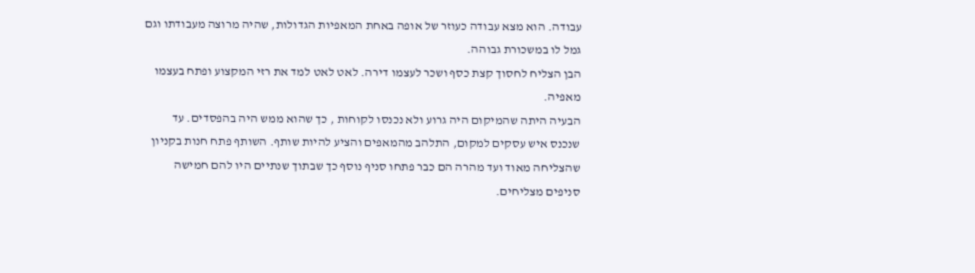עבודה. הוא מצא עבודה כעוזר של אופה באחת המאפיות הגדולות, שהיה מרוצה מעבודתו וגם גמל לו במשכורת גבוהה.
הבן הצליח לחסוך קצת כסף ושכר לעצמו דירה. לאט לאט למד את רזי המקצוע ופתח בעצמו מאפיה.
הבעיה היתה שהמיקום היה גרוע ולא נכנסו לקוחות , כך שהוא ממש היה בהפסדים. עד שנכנס איש עסקים למקום, התלהב מהמאפים והציע להיות שותף. השותף פתח חנות בקניון שהצליחה מאוד ועד מהרה הם כבר פתחו סניף נוסף כך שבתוך שנתיים היו להם חמישה סניפים מצליחים.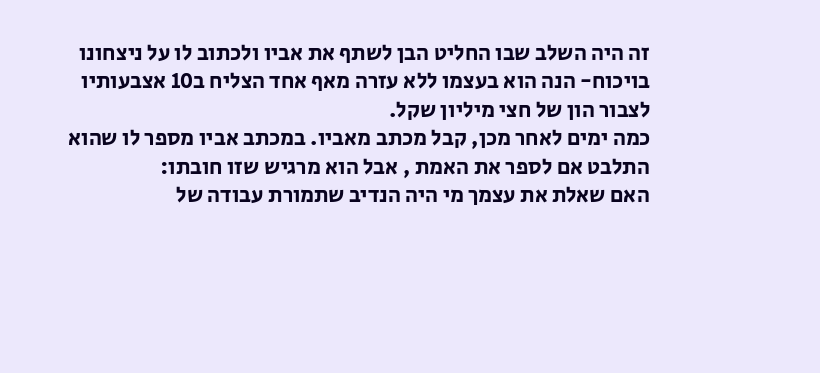זה היה השלב שבו החליט הבן לשתף את אביו ולכתוב לו על ניצחונו בויכוח- הנה הוא בעצמו ללא עזרה מאף אחד הצליח ב10 אצבעותיו לצבור הון של חצי מיליון שקל.
כמה ימים לאחר מכן, קבל מכתב מאביו. במכתב אביו מספר לו שהוא התלבט אם לספר את האמת , אבל הוא מרגיש שזו חובתו:
האם שאלת את עצמך מי היה הנדיב שתמורת עבודה של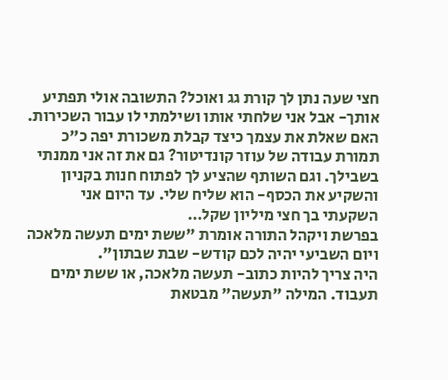חצי שעה נתן לך קורת גג ואוכל? התשובה אולי תפתיע אותך- אבל אני שלחתי אותו ושילמתי לו עבור השכירות. האם שאלת את עצמך כיצד קבלת משכורת יפה כ"כ תמורת עבודה של עוזר קונדיטור? גם את זה אני ממנתי בשבילך. וגם השותף שהציע לך לפתוח חנות בקניון והשקיע את הכסף- הוא שליח שלי. עד היום אני השקעתי בך חצי מיליון שקל…
בפרשת ויקהל התורה אומרת "ששת ימים תעשה מלאכה ויום השביעי יהיה לכם קודש- שבת שבתון".
היה צריך להיות כתוב- תעשה מלאכה, או ששת ימים תעבוד. המילה "תעשה" מבטאת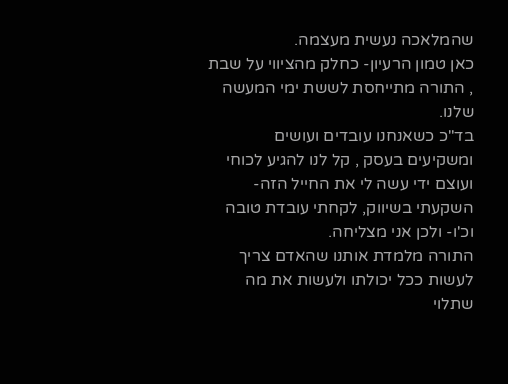שהמלאכה נעשית מעצמה.
כאן טמון הרעיון- כחלק מהציווי על שבת , התורה מתייחסת לששת ימי המעשה שלנו.
בד"כ כשאנחנו עובדים ועושים ומשקיעים בעסק , קל לנו להגיע לכוחי ועוצם ידי עשה לי את החייל הזה- השקעתי בשיווק, לקחתי עובדת טובה וכ'ו- ולכן אני מצליחה.
התורה מלמדת אותנו שהאדם צריך לעשות ככל יכולתו ולעשות את מה שתלוי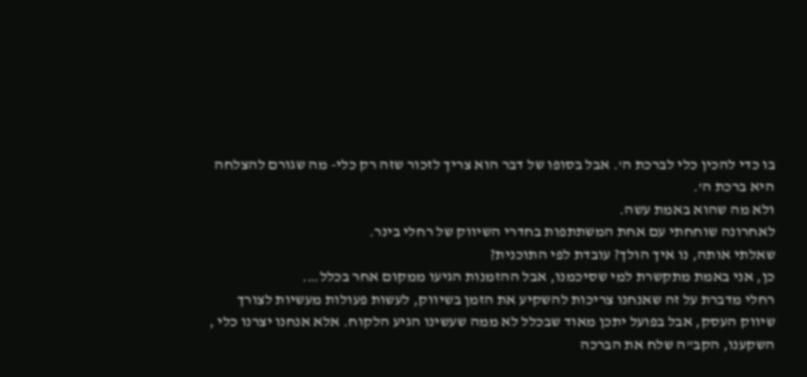בו כדי להכין כלי לברכת ה'. אבל בסופו של דבר הוא צריך לזכור שזה רק כלי- מה שגורם להצלחה היא ברכת ה'.
ולא מה שהוא באמת עשה.
לאחרונה שוחחתי עם אחת המשתתפות בחדרי השיווק של רחלי בינר.
שאלתי אותה, נו איך הולך? עובדת לפי התוכנית?
כן, אני באמת מתקשרת למי שסיכמנו, אבל ההזמנות הגיעו ממקום אחר בכלל….
רחלי מדברת על זה שאנחנו צריכות להשקיע את הזמן בשיווק, לעשות פעולות מעשיות לצורך שיווק העסק, אבל בפועל יתכן מאוד שבכלל לא ממה שעשינו הגיע הלקוח. אלא אנחנו יצרנו כלי , השקענו, הקב"ה שלח את הברכה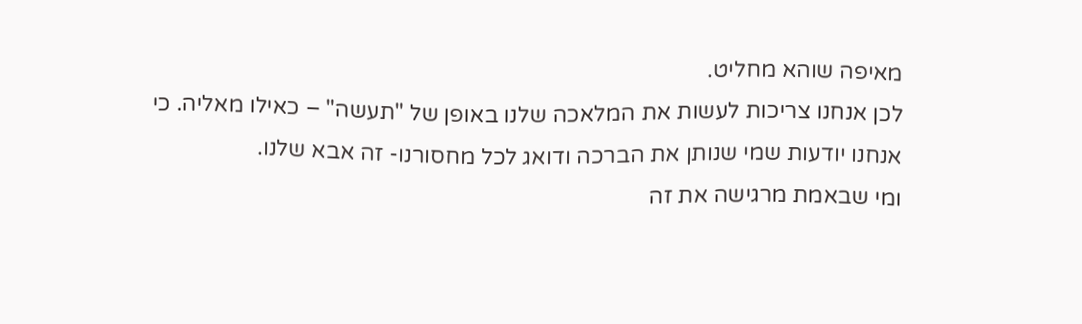מאיפה שוהא מחליט.
לכן אנחנו צריכות לעשות את המלאכה שלנו באופן של "תעשה" – כאילו מאליה. כי אנחנו יודעות שמי שנותן את הברכה ודואג לכל מחסורנו- זה אבא שלנו.
ומי שבאמת מרגישה את זה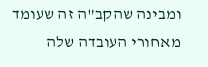ומבינה שהקב"ה זה שעומד מאחורי העובדה שלה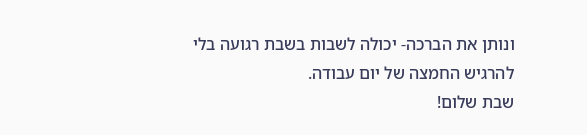ונותן את הברכה- יכולה לשבות בשבת רגועה בלי להרגיש החמצה של יום עבודה.
שבת שלום!